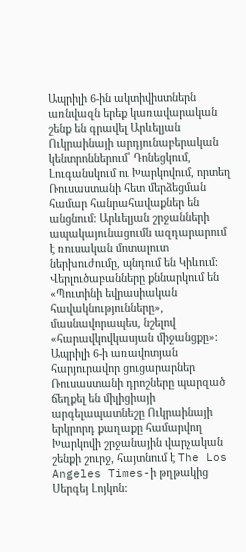Ապրիլի 6-ին ակտիվիստներն առնվազն երեք կառավարական շենք են գրավել Արևելյան Ուկրաինայի արդյունաբերական կենտրոններում՝ Դոնեցկում, Լուգանսկում ու Խարկովում, որտեղ Ռուսաստանի հետ մերձեցման համար հանրահավաքներ են անցնում: Արևելյան շրջանների ապակայունացումն ազդարարում է ռուսական մոտալուտ ներխուժումը, պնդում են Կիևում: Վերլուծաբանները քննարկում են «Պուտինի եվրասիական հավակնությունները», մասնավորապես, նշելով «հարավկովկասյան միջանցքը»:
Ապրիլի 6-ի առավոտյան հարյուրավոր ցուցարարներ Ռուսաստանի դրոշները պարզած ճեղքել են միլիցիայի արգելապատնեշը Ուկրաինայի երկրորդ քաղաքը համարվող Խարկովի շրջանային վարչական շենքի շուրջ, հայտնում է The Los Angeles Times-ի թղթակից Սերգեյ Լոյկոն: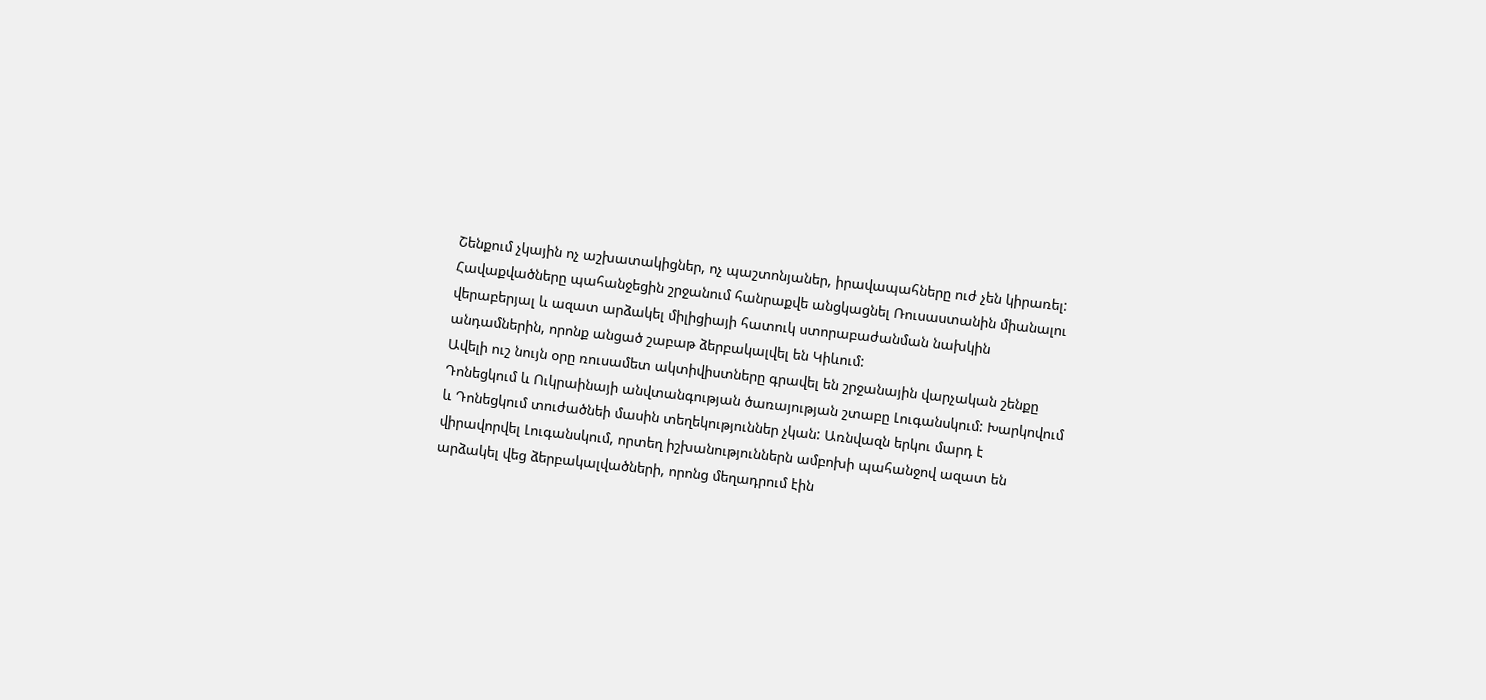Շենքում չկային ոչ աշխատակիցներ, ոչ պաշտոնյաներ, իրավապահները ուժ չեն կիրառել: Հավաքվածները պահանջեցին շրջանում հանրաքվե անցկացնել Ռուսաստանին միանալու վերաբերյալ և ազատ արձակել միլիցիայի հատուկ ստորաբաժանման նախկին անդամներին, որոնք անցած շաբաթ ձերբակալվել են Կիևում:
Ավելի ուշ նույն օրը ռուսամետ ակտիվիստները գրավել են շրջանային վարչական շենքը Դոնեցկում և Ուկրաինայի անվտանգության ծառայության շտաբը Լուգանսկում: Խարկովում և Դոնեցկում տուժածնեի մասին տեղեկություններ չկան: Առնվազն երկու մարդ է վիրավորվել Լուգանսկում, որտեղ իշխանություններն ամբոխի պահանջով ազատ են արձակել վեց ձերբակալվածների, որոնց մեղադրում էին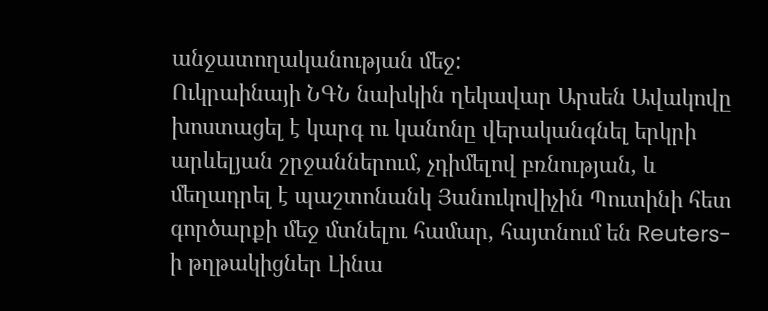անջատողականության մեջ:
Ուկրաինայի ՆԳՆ նախկին ղեկավար Արսեն Ավակովը խոստացել է կարգ ու կանոնը վերականգնել երկրի արևելյան շրջաններում, չդիմելով բռնության, և մեղադրել է պաշտոնանկ Յանուկովիչին Պուտինի հետ գործարքի մեջ մտնելու համար, հայտնում են Reuters-ի թղթակիցներ Լինա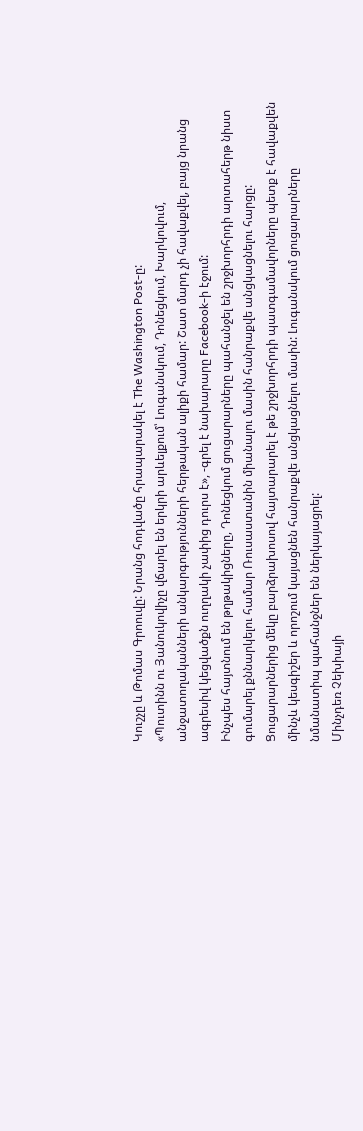Կուշչը և Թոմաս Գրոուվը: Նրանց հոդվածը հրապարակել է The Washington Post-ը:
«Պուտինն ու Յանուկովիչը վճարել են երկրի արևելքում՝ Լուգանսկում, Դոնեցկում, Խարկովում, անջատողականների անկարգությունների հերթական ալիքի համար: Շատ մարդ չի հավաքվել, բայց նրանց ագրեսիվ կեցվածքն ուղղակի չափից դուրս է», -գրել է նախարարը Facebook-ի էջում:
Ինչպես հայտնում են թղթակիցները, Դոնեցկում ցուցարարները պահանջել են շրջխորհրդի արտահերթ նիստ գումարել քննարկելու համար Ռուսաստանին միանալու մասին հանրաքվե անցկացնելու հարցը: Ցուցարարներից մեկը բարձրախոսով հայտարարել է թե շրջխորհրդի պատգամավորները պետք է հավաքվեն մինչև կեսգիշեր և որոշում կայացնեն հանրաքվե անցկացնելու մասին: Լուգանսկում ցուցարարները նմանատիպ պահանջներ են ներկայացրել:
Մինչդեռ Չեխիայի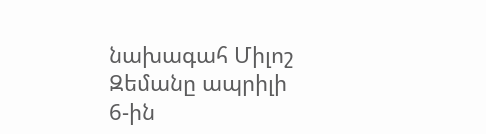նախագահ Միլոշ Զեմանը ապրիլի 6-ին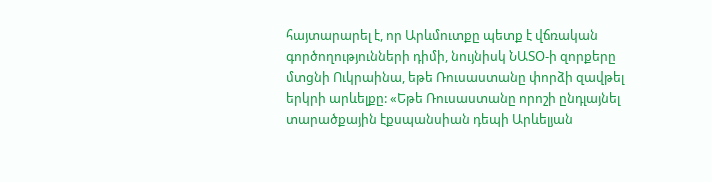հայտարարել է, որ Արևմուտքը պետք է վճռական գործողությունների դիմի, նույնիսկ ՆԱՏՕ-ի զորքերը մտցնի Ուկրաինա, եթե Ռուսաստանը փորձի զավթել երկրի արևելքը: «Եթե Ռուսաստանը որոշի ընդլայնել տարածքային էքսպանսիան դեպի Արևելյան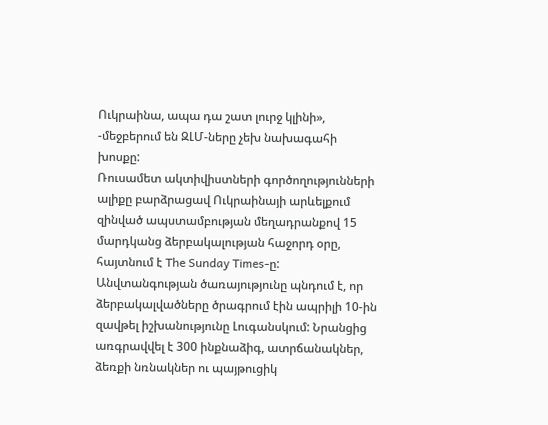Ուկրաինա, ապա դա շատ լուրջ կլինի», -մեջբերում են ԶԼՄ-ները չեխ նախագահի խոսքը:
Ռուսամետ ակտիվիստների գործողությունների ալիքը բարձրացավ Ուկրաինայի արևելքում զինված ապստամբության մեղադրանքով 15 մարդկանց ձերբակալության հաջորդ օրը, հայտնում է The Sunday Times-ը: Անվտանգության ծառայությունը պնդում է, որ ձերբակալվածները ծրագրում էին ապրիլի 10-ին զավթել իշխանությունը Լուգանսկում: Նրանցից առգրավվել է 300 ինքնաձիգ, ատրճանակներ, ձեռքի նռնակներ ու պայթուցիկ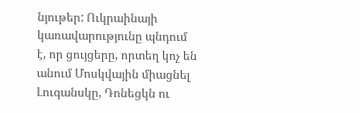նյութեր: Ուկրաինայի կառավարությունը պնդում է, որ ցույցերը, որտեղ կոչ են անում Մոսկվային միացնել Լուգանսկը, Դոնեցկն ու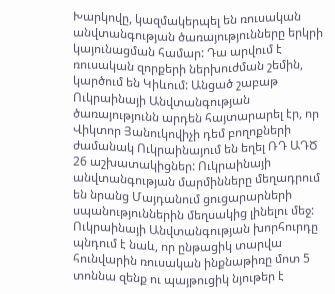Խարկովը, կազմակերպել են ռուսական անվտանգության ծառայությունները երկրի կայունացման համար: Դա արվում է ռուսական զորքերի ներխուժման շեմին, կարծում են Կիևում: Անցած շաբաթ Ուկրաինայի Անվտանգության ծառայությունն արդեն հայտարարել էր, որ Վիկտոր Յանուկովիչի դեմ բողոքների ժամանակ Ուկրաինայում են եղել ՌԴ ԱԴԾ 26 աշխատակիցներ: Ուկրաինայի անվտանգության մարմինները մեղադրում են նրանց Մայդանում ցուցարարների սպանություններին մեղսակից լինելու մեջ:
Ուկրաինայի Անվտանգության խորհուրդը պնդում է նաև, որ ընթացիկ տարվա հունվարին ռուսական ինքնաթիռը մոտ 5 տոննա զենք ու պայթուցիկ նյութեր է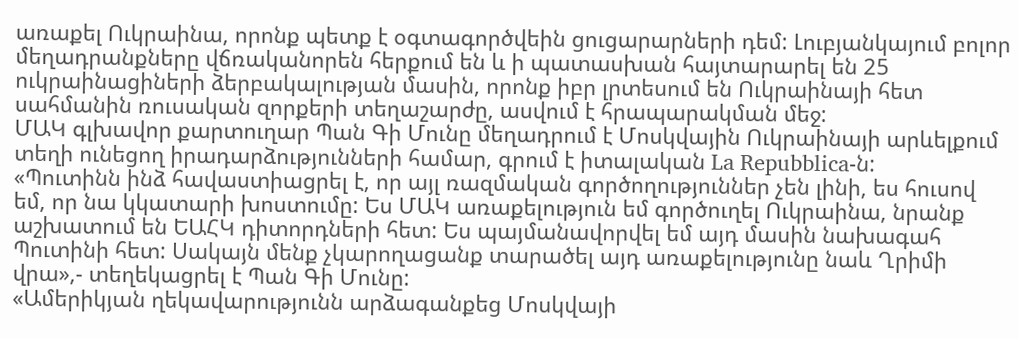առաքել Ուկրաինա, որոնք պետք է օգտագործվեին ցուցարարների դեմ: Լուբյանկայում բոլոր մեղադրանքները վճռականորեն հերքում են և ի պատասխան հայտարարել են 25 ուկրաինացիների ձերբակալության մասին, որոնք իբր լրտեսում են Ուկրաինայի հետ սահմանին ռուսական զորքերի տեղաշարժը, ասվում է հրապարակման մեջ:
ՄԱԿ գլխավոր քարտուղար Պան Գի Մունը մեղադրում է Մոսկվային Ուկրաինայի արևելքում տեղի ունեցող իրադարձությունների համար, գրում է իտալական La Repubblica-ն:
«Պուտինն ինձ հավաստիացրել է, որ այլ ռազմական գործողություններ չեն լինի, ես հուսով եմ, որ նա կկատարի խոստումը: Ես ՄԱԿ առաքելություն եմ գործուղել Ուկրաինա, նրանք աշխատում են ԵԱՀԿ դիտորդների հետ: Ես պայմանավորվել եմ այդ մասին նախագահ Պուտինի հետ: Սակայն մենք չկարողացանք տարածել այդ առաքելությունը նաև Ղրիմի վրա»,- տեղեկացրել է Պան Գի Մունը:
«Ամերիկյան ղեկավարությունն արձագանքեց Մոսկվայի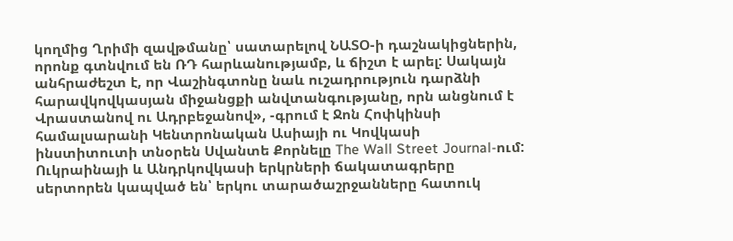կողմից Ղրիմի զավթմանը՝ սատարելով ՆԱՏՕ-ի դաշնակիցներին, որոնք գտնվում են ՌԴ հարևանությամբ, և ճիշտ է արել: Սակայն անհրաժեշտ է, որ Վաշինգտոնը նաև ուշադրություն դարձնի հարավկովկասյան միջանցքի անվտանգությանը, որն անցնում է Վրաստանով ու Ադրբեջանով», -գրում է Ջոն Հոփկինսի համալսարանի Կենտրոնական Ասիայի ու Կովկասի ինստիտուտի տնօրեն Սվանտե Քորնելը The Wall Street Journal-ում:
Ուկրաինայի և Անդրկովկասի երկրների ճակատագրերը սերտորեն կապված են՝ երկու տարածաշրջանները հատուկ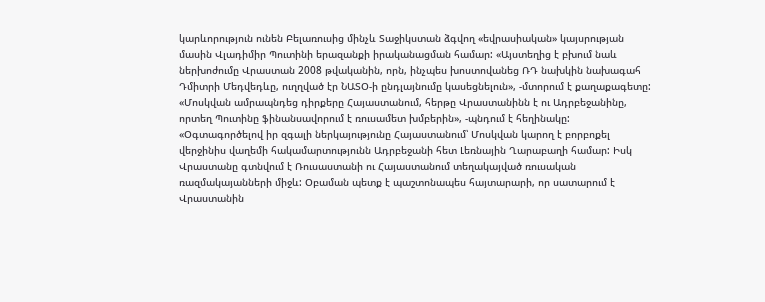կարևորություն ունեն Բելառուսից մինչև Տաջիկստան ձգվող «եվրասիական» կայսրության մասին Վլադիմիր Պուտինի երազանքի իրականացման համար: «Այստեղից է բխում նաև ներխոժումը Վրաստան 2008 թվականին, որն, ինչպես խոստովանեց ՌԴ նախկին նախագահ Դմիտրի Մեդվեդևը, ուղղված էր ՆԱՏՕ-ի ընդլայնումը կասեցնելուն», -մտորում է քաղաքագետը:
«Մոսկվան ամրապնդեց դիրքերը Հայաստանում, հերթը Վրաստանինն է ու Ադրբեջանինը, որտեղ Պուտինը ֆինանսավորում է ռուսամետ խմբերին», -պնդում է հեղինակը: «Օգտագործելով իր զգալի ներկայությունը Հայաստանում՝ Մոսկվան կարող է բորբոքել վերջինիս վաղեմի հակամարտությունն Ադրբեջանի հետ Լեռնային Ղարաբաղի համար: Իսկ Վրաստանը գտնվում է Ռուսաստանի ու Հայաստանում տեղակայված ռուսական ռազմակայանների միջև: Օբաման պետք է պաշտոնապես հայտարարի, որ սատարում է Վրաստանին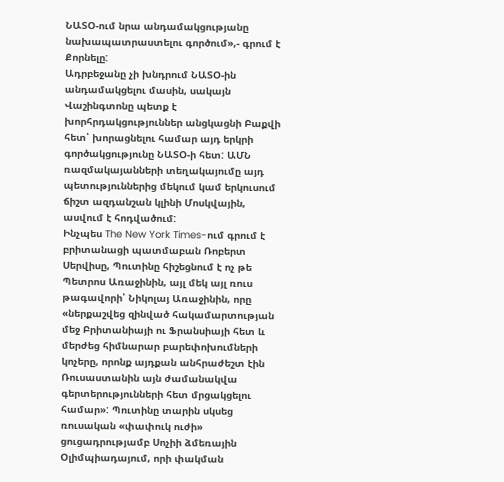ՆԱՏՕ-ում նրա անդամակցությանը նախապատրաստելու գործում»,- գրում է Քորնելը:
Ադրբեջանը չի խնդրում ՆԱՏՕ-ին անդամակցելու մասին, սակայն Վաշինգտոնը պետք է խորհրդակցություններ անցկացնի Բաքվի հետ՝ խորացնելու համար այդ երկրի գործակցությունը ՆԱՏՕ-ի հետ: ԱՄՆ ռազմակայանների տեղակայումը այդ պետություններից մեկում կամ երկուսում ճիշտ ազդանշան կլինի Մոսկվային, ասվում է հոդվածում:
Ինչպես The New York Times-ում գրում է բրիտանացի պատմաբան Ռոբերտ Սերվիսը, Պուտինը հիշեցնում է ոչ թե Պետրոս Առաջինին, այլ մեկ այլ ռուս թագավորի՝ Նիկոլայ Առաջինին, որը «ներքաշվեց զինված հակամարտության մեջ Բրիտանիայի ու Ֆրանսիայի հետ և մերժեց հիմնարար բարեփոխումների կոչերը, որոնք այդքան անհրաժեշտ էին Ռուսաստանին այն ժամանակվա գերտերությունների հետ մրցակցելու համար»: Պուտինը տարին սկսեց ռուսական «փափուկ ուժի» ցուցադրությամբ Սոչիի ձմեռային Օլիմպիադայում, որի փակման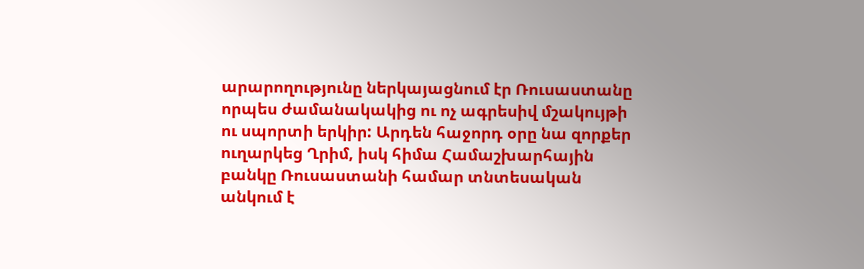արարողությունը ներկայացնում էր Ռուսաստանը որպես ժամանակակից ու ոչ ագրեսիվ մշակույթի ու սպորտի երկիր: Արդեն հաջորդ օրը նա զորքեր ուղարկեց Ղրիմ, իսկ հիմա Համաշխարհային բանկը Ռուսաստանի համար տնտեսական անկում է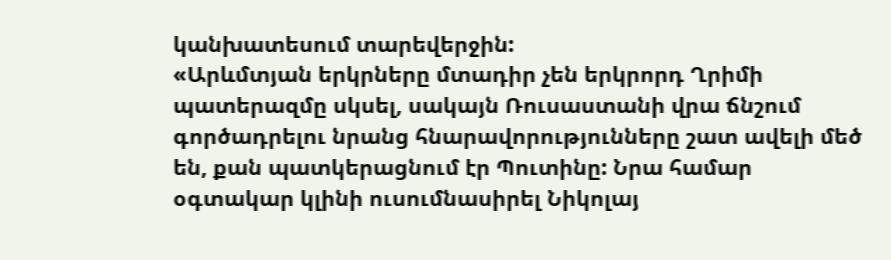կանխատեսում տարեվերջին:
«Արևմտյան երկրները մտադիր չեն երկրորդ Ղրիմի պատերազմը սկսել, սակայն Ռուսաստանի վրա ճնշում գործադրելու նրանց հնարավորությունները շատ ավելի մեծ են, քան պատկերացնում էր Պուտինը: Նրա համար օգտակար կլինի ուսումնասիրել Նիկոլայ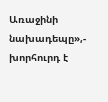Առաջինի նախադեպը»,- խորհուրդ է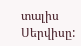տալիս Սերվիսը: